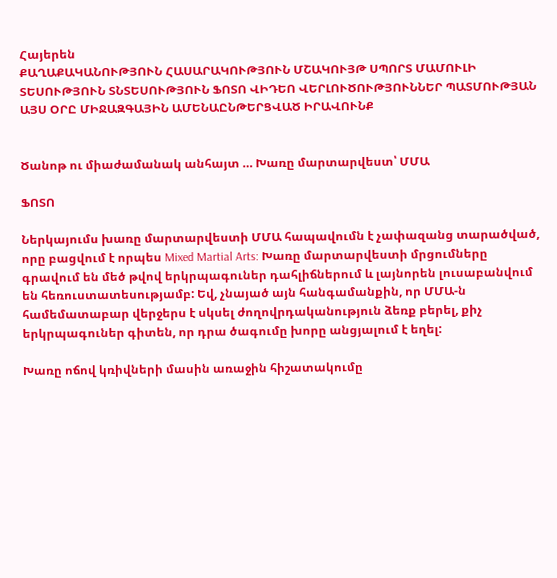Հայերեն
ՔԱՂԱՔԱԿԱՆՈՒԹՅՈՒՆ ՀԱՍԱՐԱԿՈՒԹՅՈՒՆ ՄՇԱԿՈՒՅԹ ՍՊՈՐՏ ՄԱՄՈՒԼԻ ՏԵՍՈՒԹՅՈՒՆ ՏՆՏԵՍՈՒԹՅՈՒՆ ՖՈՏՈ ՎԻԴԵՈ ՎԵՐԼՈՒԾՈՒԹՅՈՒՆՆԵՐ ՊԱՏՄՈՒԹՅԱՆ ԱՅՍ ՕՐԸ ՄԻՋԱԶԳԱՅԻՆ ԱՄԵՆԱԸՆԹԵՐՑՎԱԾ ԻՐԱՎՈՒՆՔ


Ծանոթ ու միաժամանակ անհայտ … Խառը մարտարվեստ՝ ՄՄԱ

ՖՈՏՈ

Ներկայումս խառը մարտարվեստի ՄՄԱ հապավումն է չափազանց տարածված, որը բացվում է որպես Mixed Martial Arts: Խառը մարտարվեստի մրցումները գրավում են մեծ թվով երկրպագուներ դահլիճներում և լայնորեն լուսաբանվում են հեռուստատեսությամբ: Եվ, չնայած այն հանգամանքին, որ ՄՄԱ-ն համեմատաբար վերջերս է սկսել ժողովրդականություն ձեռք բերել, քիչ երկրպագուներ գիտեն, որ դրա ծագումը խորը անցյալում է եղել:

Խառը ոճով կռիվների մասին առաջին հիշատակումը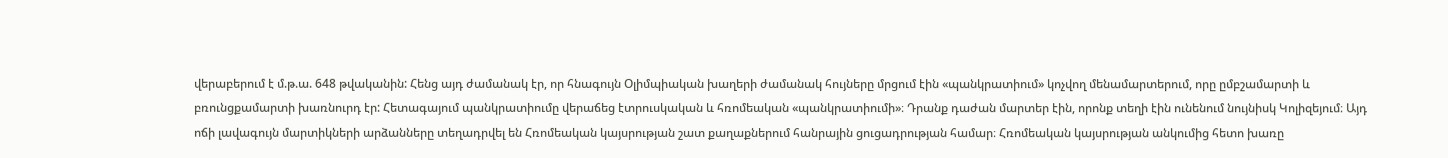վերաբերում է մ.թ.ա. 648 թվականին: Հենց այդ ժամանակ էր, որ հնագույն Օլիմպիական խաղերի ժամանակ հույները մրցում էին «պանկրատիում» կոչվող մենամարտերում, որը ըմբշամարտի և բռունցքամարտի խառնուրդ էր: Հետագայում պանկրատիումը վերաճեց էտրուսկական և հռոմեական «պանկրատիումի»։ Դրանք դաժան մարտեր էին, որոնք տեղի էին ունենում նույնիսկ Կոլիզեյում։ Այդ ոճի լավագույն մարտիկների արձանները տեղադրվել են Հռոմեական կայսրության շատ քաղաքներում հանրային ցուցադրության համար։ Հռոմեական կայսրության անկումից հետո խառը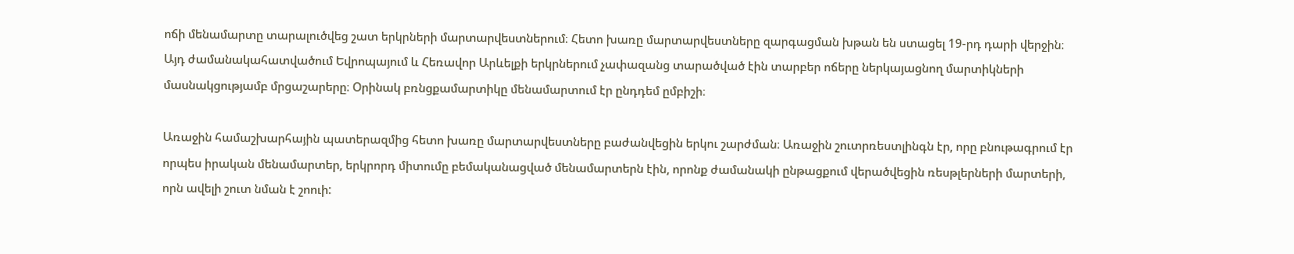ոճի մենամարտը տարալուծվեց շատ երկրների մարտարվեստներում։ Հետո խառը մարտարվեստները զարգացման խթան են ստացել 19-րդ դարի վերջին։ Այդ ժամանակահատվածում Եվրոպայում և Հեռավոր Արևելքի երկրներում չափազանց տարածված էին տարբեր ոճերը ներկայացնող մարտիկների մասնակցությամբ մրցաշարերը։ Օրինակ բռնցքամարտիկը մենամարտում էր ընդդեմ ըմբիշի։

Առաջին համաշխարհային պատերազմից հետո խառը մարտարվեստները բաժանվեցին երկու շարժման։ Առաջին շուտրռեստլինգն էր, որը բնութագրում էր որպես իրական մենամարտեր, երկրորդ միտումը բեմականացված մենամարտերն էին, որոնք ժամանակի ընթացքում վերածվեցին ռեսթլերների մարտերի, որն ավելի շուտ նման է շոուի: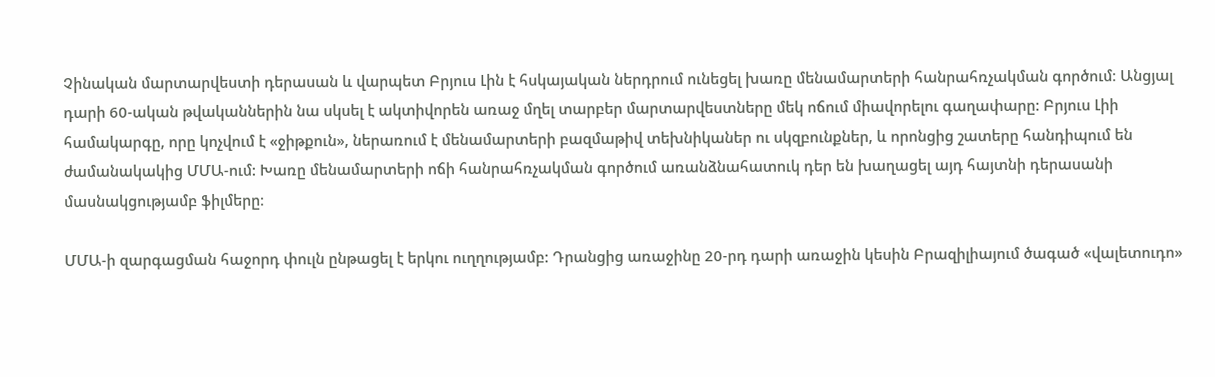Չինական մարտարվեստի դերասան և վարպետ Բրյուս Լին է հսկայական ներդրում ունեցել խառը մենամարտերի հանրահռչակման գործում։ Անցյալ դարի 60-ական թվականներին նա սկսել է ակտիվորեն առաջ մղել տարբեր մարտարվեստները մեկ ոճում միավորելու գաղափարը: Բրյուս Լիի համակարգը, որը կոչվում է «ջիթքուն», ներառում է մենամարտերի բազմաթիվ տեխնիկաներ ու սկզբունքներ, և որոնցից շատերը հանդիպում են ժամանակակից ՄՄԱ-ում: Խառը մենամարտերի ոճի հանրահռչակման գործում առանձնահատուկ դեր են խաղացել այդ հայտնի դերասանի մասնակցությամբ ֆիլմերը։

ՄՄԱ-ի զարգացման հաջորդ փուլն ընթացել է երկու ուղղությամբ: Դրանցից առաջինը 20-րդ դարի առաջին կեսին Բրազիլիայում ծագած «վալետուդո»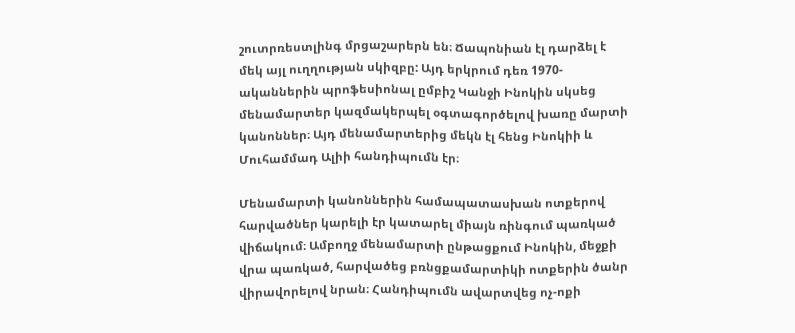շուտրռեստլինգ մրցաշարերն են։ Ճապոնիան էլ դարձել է մեկ այլ ուղղության սկիզբը: Այդ երկրում դեռ 1970-ականներին պրոֆեսիոնալ ըմբիշ Կանջի Ինոկին սկսեց մենամարտեր կազմակերպել օգտագործելով խառը մարտի կանոններ։ Այդ մենամարտերից մեկն էլ հենց Ինոկիի և Մուհամմադ Ալիի հանդիպումն էր։

Մենամարտի կանոններին համապատասխան ոտքերով հարվածներ կարելի էր կատարել միայն ռինգում պառկած վիճակում։ Ամբողջ մենամարտի ընթացքում Ինոկին, մեջքի վրա պառկած, հարվածեց բռնցքամարտիկի ոտքերին ծանր վիրավորելով նրան։ Հանդիպումն ավարտվեց ոչ-ոքի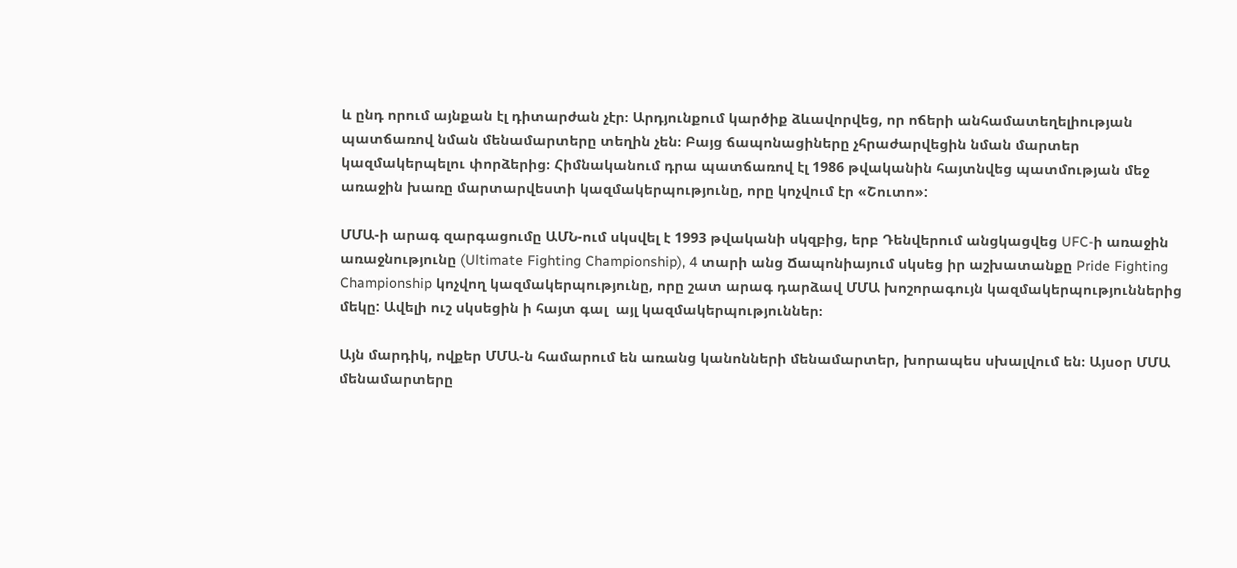և ընդ որում այնքան էլ դիտարժան չէր։ Արդյունքում կարծիք ձևավորվեց, որ ոճերի անհամատեղելիության պատճառով նման մենամարտերը տեղին չեն։ Բայց ճապոնացիները չհրաժարվեցին նման մարտեր կազմակերպելու փորձերից։ Հիմնականում դրա պատճառով էլ 1986 թվականին հայտնվեց պատմության մեջ առաջին խառը մարտարվեստի կազմակերպությունը, որը կոչվում էր «Շուտո»:

ՄՄԱ-ի արագ զարգացումը ԱՄՆ-ում սկսվել է 1993 թվականի սկզբից, երբ Դենվերում անցկացվեց UFC-ի առաջին առաջնությունը (Ultimate Fighting Championship), 4 տարի անց Ճապոնիայում սկսեց իր աշխատանքը Pride Fighting Championship կոչվող կազմակերպությունը, որը շատ արագ դարձավ ՄՄԱ խոշորագույն կազմակերպություններից մեկը: Ավելի ուշ սկսեցին ի հայտ գալ  այլ կազմակերպություններ։

Այն մարդիկ, ովքեր ՄՄԱ-ն համարում են առանց կանոնների մենամարտեր, խորապես սխալվում են։ Այսօր ՄՄԱ մենամարտերը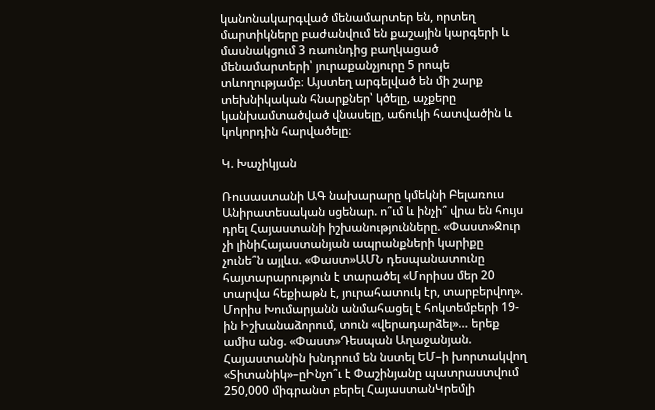կանոնակարգված մենամարտեր են, որտեղ մարտիկները բաժանվում են քաշային կարգերի և մասնակցում 3 ռաունդից բաղկացած մենամարտերի՝ յուրաքանչյուրը 5 րոպե տևողությամբ։ Այստեղ արգելված են մի շարք տեխնիկական հնարքներ՝ կծելը, աչքերը կանխամտածված վնասելը, աճուկի հատվածին և կոկորդին հարվածելը։

Կ. Խաչիկյան

Ռուսաստանի ԱԳ նախարարը կմեկնի Բելառուս Անիրատեսական սցենար. ո՞ւմ և ինչի՞ վրա են հույս դրել Հայաստանի իշխանությունները. «Փաստ»Ջուր չի լինիՀայաստանյան ապրանքների կարիքը չունե՞ն այլևս. «Փաստ»ԱՄՆ դեսպանատունը հայտարարություն է տարածել «Մորիսս մեր 20 տարվա հեքիաթն է, յուրահատուկ էր, տարբերվող». Մորիս Խումարյանն անմահացել է հոկտեմբերի 19-ին Իշխանաձորում, տուն «վերադարձել»… երեք ամիս անց. «Փաստ»Դեսպան Աղաջանյան. Հայաստանին խնդրում են նստել ԵՄ–ի խորտակվող «Տիտանիկ»–ըԻնչո՞ւ է Փաշինյանը պատրաստվում 250,000 միգրանտ բերել ՀայաստանԿրեմլի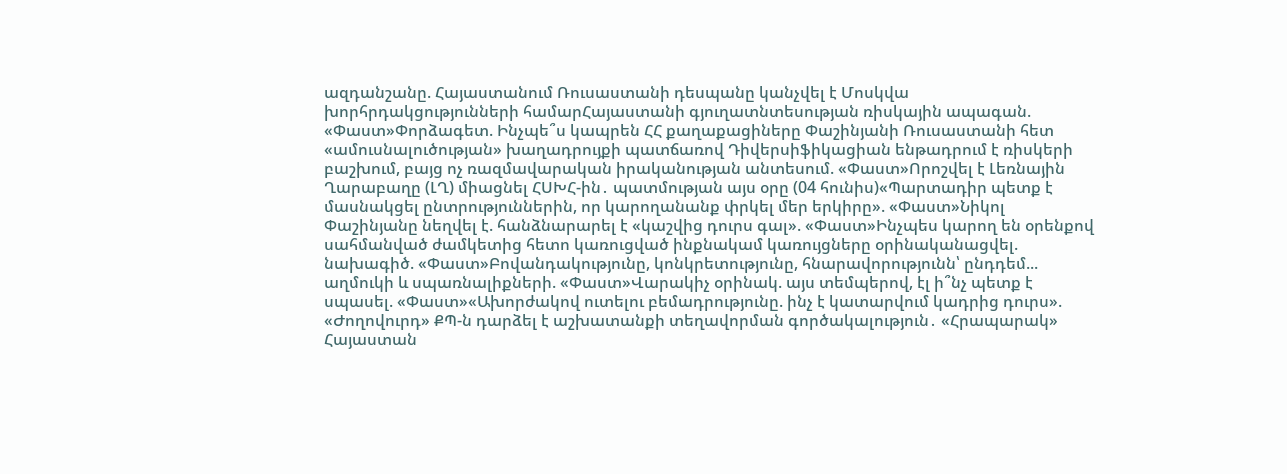ազդանշանը. Հայաստանում Ռուսաստանի դեսպանը կանչվել է Մոսկվա խորհրդակցությունների համարՀայաստանի գյուղատնտեսության ռիսկային ապագան. «Փաստ»Փորձագետ. Ինչպե՞ս կապրեն ՀՀ քաղաքացիները Փաշինյանի Ռուսաստանի հետ «ամուսնալուծության» խաղադրույքի պատճառով Դիվերսիֆիկացիան ենթադրում է ռիսկերի բաշխում, բայց ոչ ռազմավարական իրականության անտեսում. «Փաստ»Որոշվել է Լեռնային Ղարաբաղը (ԼՂ) միացնել ՀՍԽՀ-ին․ պատմության այս օրը (04 հունիս)«Պարտադիր պետք է մասնակցել ընտրություններին, որ կարողանանք փրկել մեր երկիրը». «Փաստ»Նիկոլ Փաշինյանը նեղվել է. հանձնարարել է «կաշվից դուրս գալ». «Փաստ»Ինչպես կարող են օրենքով սահմանված ժամկետից հետո կառուցված ինքնակամ կառույցները օրինականացվել. նախագիծ. «Փաստ»Բովանդակությունը, կոնկրետությունը, հնարավորությունն՝ ընդդեմ... աղմուկի և սպառնալիքների. «Փաստ»Վարակիչ օրինակ. այս տեմպերով, էլ ի՞նչ պետք է սպասել. «Փաստ»«Ախորժակով ուտելու բեմադրությունը. ինչ է կատարվում կադրից դուրս». «Ժողովուրդ» ՔՊ-ն դարձել է աշխատանքի տեղավորման գործակալություն․ «Հրապարակ» Հայաստան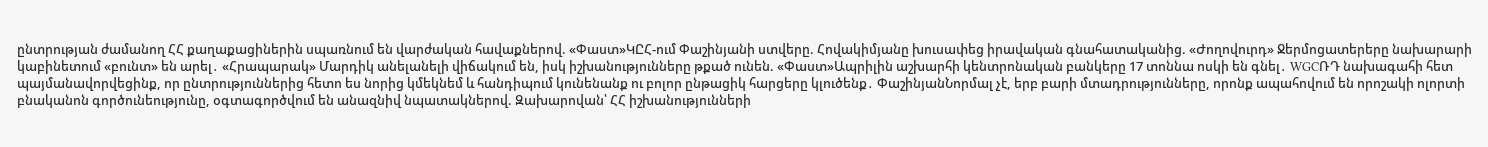ընտրության ժամանող ՀՀ քաղաքացիներին սպառնում են վարժական հավաքներով. «Փաստ»ԿԸՀ-ում Փաշինյանի ստվերը. Հովակիմյանը խուսափեց իրավական գնահատականից. «Ժողովուրդ» Ջերմոցատերերը նախարարի կաբինետում «բունտ» են արել․ «Հրապարակ» Մարդիկ անելանելի վիճակում են, իսկ իշխանությունները թքած ունեն. «Փաստ»Ապրիլին աշխարհի կենտրոնական բանկերը 17 տոննա ոսկի են գնել․ WGCՌԴ նախագահի հետ պայմանավորվեցինք, որ ընտրություններից հետո ես նորից կմեկնեմ և հանդիպում կունենանք ու բոլոր ընթացիկ հարցերը կլուծենք․ ՓաշինյանՆորմալ չէ, երբ բարի մտադրությունները, որոնք ապահովում են որոշակի ոլորտի բնականոն գործունեությունը, օգտագործվում են անազնիվ նպատակներով. Զախարովան՝ ՀՀ իշխանությունների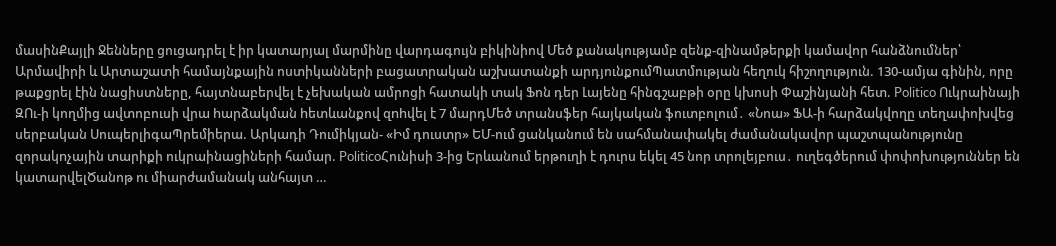մասինՔայլի Ջենները ցուցադրել է իր կատարյալ մարմինը վարդագույն բիկինիով Մեծ քանակությամբ զենք-զինամթերքի կամավոր հանձնումներ՝ Արմավիրի և Արտաշատի համայնքային ոստիկանների բացատրական աշխատանքի արդյունքումՊատմության հեղուկ հիշողություն. 130-ամյա գինին, որը թաքցրել էին նացիստները, հայտնաբերվել է չեխական ամրոցի հատակի տակ Ֆոն դեր Լայենը հինգշաբթի օրը կխոսի Փաշինյանի հետ. Politico Ուկրաինայի ԶՈւ-ի կողմից ավտոբուսի վրա hարձակման hետևանքով զnhվել է 7 մարդՄեծ տրանսֆեր հայկական ֆուտբոլում․ «Նոա» ՖԱ-ի հարձակվողը տեղափոխվեց սերբական ՍուպերլիգաՊրեմիերա. Արկադի Դումիկյան- «Իմ դուստր» ԵՄ-ում ցանկանում են սահմանափակել ժամանակավոր պաշտպանnւթյունը զորակnչային տարիքի ուկրաինացիների համար. PoliticoՀունիսի 3-ից Երևանում երթուղի է դուրս եկել 45 նոր տրոլեյբուս․ ուղեգծերում փոփոխություններ են կատարվելԾանոթ ու միարժամանակ անհայտ …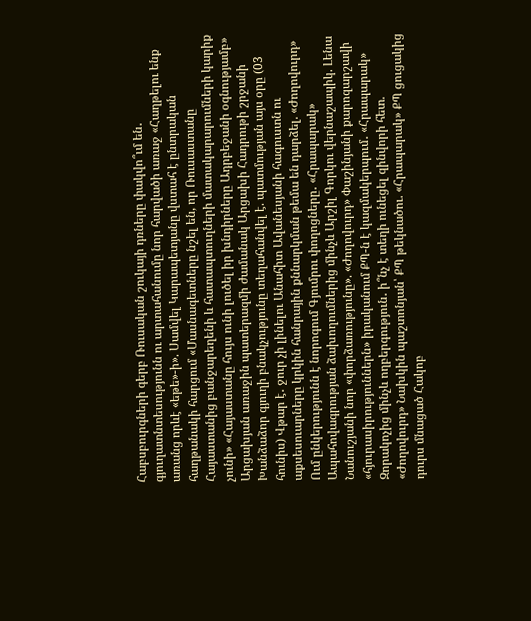Հաբսբուրգների գերբ Ռուսական շուկայի դռները փակվո՞ւմ են․ գյուղատնտեսությունն ու արտահանումը նոր հարվածի առաջ «Հաղթելու ենք առանց որևէ «եթե»-ի». Սամվել Կարապետյանը վստահ է ընտրական հաղթանակի հարցում «Մասնագետները նշել են, որ Ռուսաստանը Հայաստանից բանջարեղենի և հատապտուղների մատակարարումների կարիք չունի» «Հայաստանը հույս ունի լուծել իր խնդիրները Ադրբեջանի օգնությամբ» Արցախյան առաջին պատերազմի ժամանակ Արցախի Հադրութի շրջանի Խանձաձոր գյուղի բնակչությունը տեղահանվել է. պատմության այս օրը (03 հունիս) Վթար է․ ջուր չի լինելու Անահիտ Ավանեսյանի հագուստն ու աքսեսուարները կրկին հանրային քննարկման թեմա են դարձել. «Ժողովուրդ» Ում ընկերությունն է նորոգում Գյումրու փողոցները․ «Հրապարակ» Ապահովագրության ձախողումներից մինչև Արշիլ Գորկու վերնաշապիկ. Լենա Նանուշյանի նոր «փորձառությունը». «Ժողովուրդ» Փաշինյանի քարոզարշավի «հյուրասիրություններն» իրականում ՔՊ-ն է կազմակերպում․ «Հրապարակ» Զորակոչից մինչև ողբերգություն․ ի՞նչ է տեղի ունեցել զինվորի հետ. «Ժողովուրդ» Նախկին պաշտոնյան՝ ՔՊ թեկնածու. «Հրապարակ» ՔՊ ցուցակից դուրս մնացած Հակոբ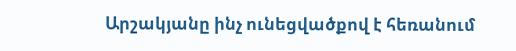Արշակյանը ինչ ունեցվածքով է հեռանում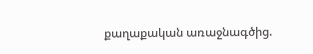քաղաքական առաջնագծից.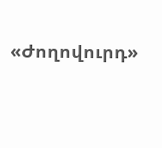«Ժողովուրդ»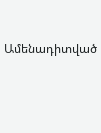Ամենադիտված